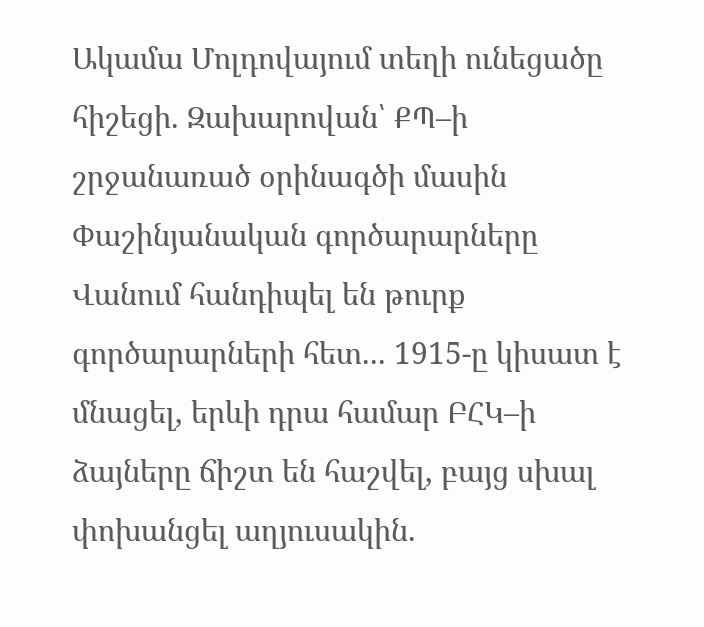Ակամա Մոլդովայում տեղի ունեցածը հիշեցի. Զախարովան՝ ՔՊ–ի շրջանառած օրինագծի մասին Փաշինյանական գործարարները Վանում հանդիպել են թուրք գործարարների հետ... 1915-ը կիսատ է մնացել, երևի դրա համար ԲՀԿ–ի ձայները ճիշտ են հաշվել, բայց սխալ փոխանցել աղյուսակին.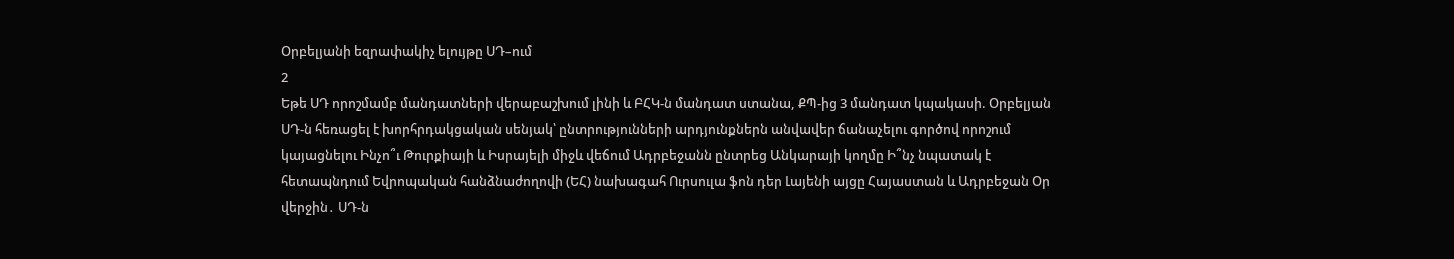Օրբելյանի եզրափակիչ ելույթը ՍԴ–ում
2
Եթե ՍԴ որոշմամբ մանդատների վերաբաշխում լինի և ԲՀԿ-ն մանդատ ստանա, ՔՊ-ից 3 մանդատ կպակասի. Օրբելյան ՍԴ-ն հեռացել է խորհրդակցական սենյակ՝ ընտրությունների արդյունքներն անվավեր ճանաչելու գործով որոշում կայացնելու Ինչո՞ւ Թուրքիայի և Իսրայելի միջև վեճում Ադրբեջանն ընտրեց Անկարայի կողմը Ի՞նչ նպատակ է հետապնդում Եվրոպական հանձնաժողովի (ԵՀ) նախագահ Ուրսուլա ֆոն դեր Լայենի այցը Հայաստան և Ադրբեջան Օր վերջին․ ՍԴ-ն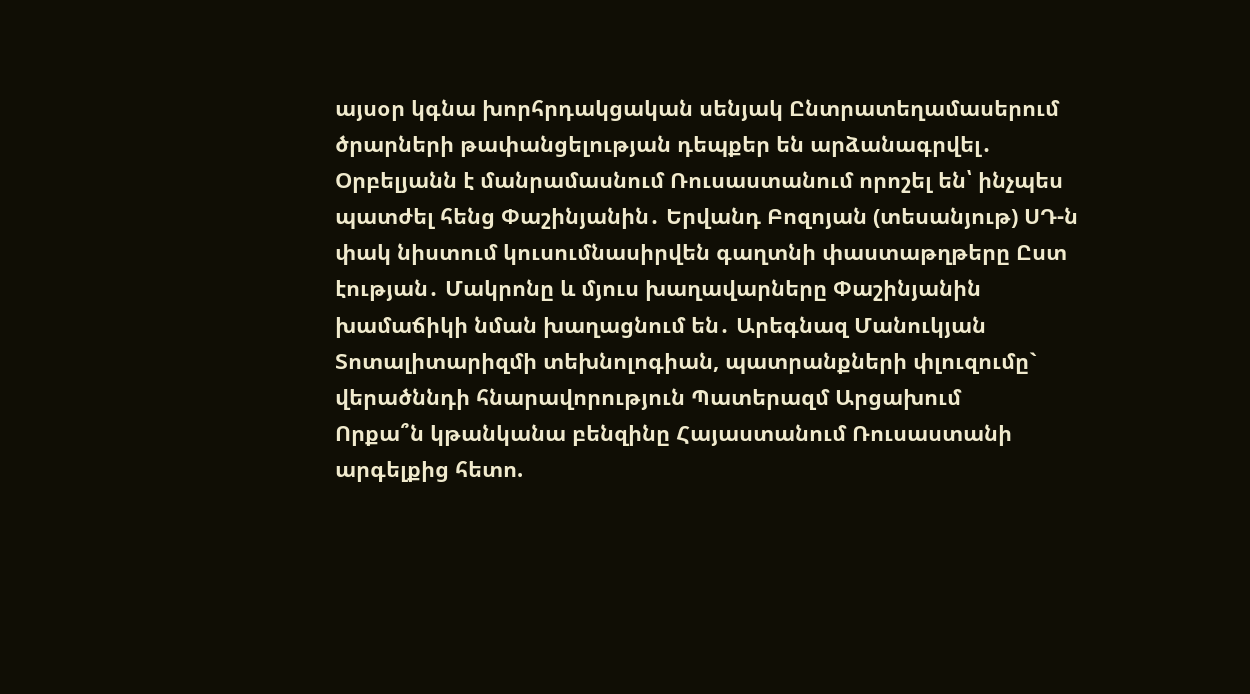այսօր կգնա խորհրդակցական սենյակ Ընտրատեղամասերում ծրարների թափանցելության դեպքեր են արձանագրվել․ Օրբելյանն է մանրամասնում Ռուսաստանում որոշել են՝ ինչպես պատժել հենց Փաշինյանին․ Երվանդ Բոզոյան (տեսանյութ) ՍԴ-ն փակ նիստում կուսումնասիրվեն գաղտնի փաստաթղթերը Ըստ էության․ Մակրոնը և մյուս խաղավարները Փաշինյանին խամաճիկի նման խաղացնում են․ Արեգնազ Մանուկյան Տոտալիտարիզմի տեխնոլոգիան, պատրանքների փլուզումը` վերածննդի հնարավորություն Պատերազմ Արցախում
Որքա՞ն կթանկանա բենզինը Հայաստանում Ռուսաստանի արգելքից հետո.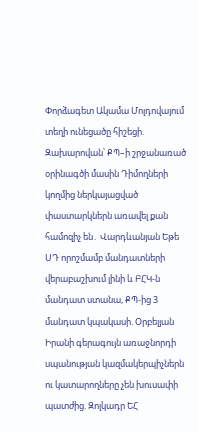Փորձագետ Ակամա Մոլդովայում տեղի ունեցածը հիշեցի. Զախարովան՝ ՔՊ–ի շրջանառած օրինագծի մասին Դիմողների կողմից ներկայացված փաստարկներն առավել քան համոզիչ են․ Վարդևանյան Եթե ՍԴ որոշմամբ մանդատների վերաբաշխում լինի և ԲՀԿ-ն մանդատ ստանա, ՔՊ-ից 3 մանդատ կպակասի. Օրբելյան Իրանի գերագույն առաջնորդի սպանության կազմակերպիչներն ու կատարողները չեն խուսափի պատժից. Զոլկադր ԵՀ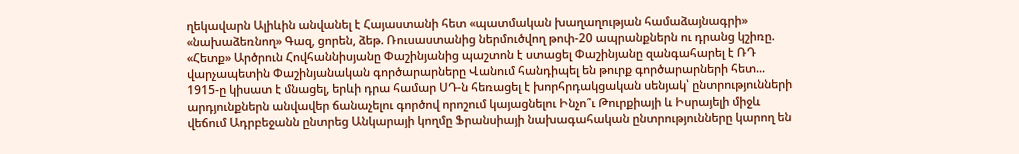ղեկավարն Ալիևին անվանել է Հայաստանի հետ «պատմական խաղաղության համաձայնագրի» «նախաձեռնող» Գազ, ցորեն, ձեթ. Ռուսաստանից ներմուծվող թոփ-20 ապրանքներն ու դրանց կշիռը. «Հետք» Արծրուն Հովհաննիսյանը Փաշինյանից պաշտոն է ստացել Փաշինյանը զանգահարել է ՌԴ վարչապետին Փաշինյանական գործարարները Վանում հանդիպել են թուրք գործարարների հետ... 1915-ը կիսատ է մնացել, երևի դրա համար ՍԴ-ն հեռացել է խորհրդակցական սենյակ՝ ընտրությունների արդյունքներն անվավեր ճանաչելու գործով որոշում կայացնելու Ինչո՞ւ Թուրքիայի և Իսրայելի միջև վեճում Ադրբեջանն ընտրեց Անկարայի կողմը Ֆրանսիայի նախագահական ընտրությունները կարող են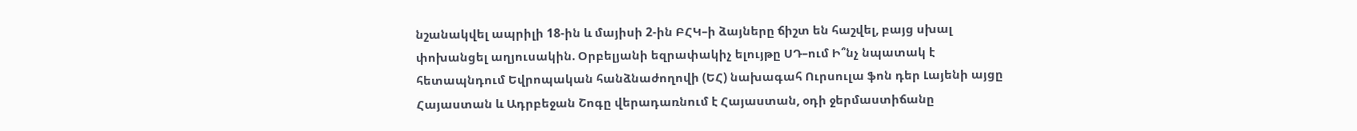նշանակվել ապրիլի 18-ին և մայիսի 2-ին ԲՀԿ–ի ձայները ճիշտ են հաշվել, բայց սխալ փոխանցել աղյուսակին. Օրբելյանի եզրափակիչ ելույթը ՍԴ–ում Ի՞նչ նպատակ է հետապնդում Եվրոպական հանձնաժողովի (ԵՀ) նախագահ Ուրսուլա ֆոն դեր Լայենի այցը Հայաստան և Ադրբեջան Շոգը վերադառնում է Հայաստան, օդի ջերմաստիճանը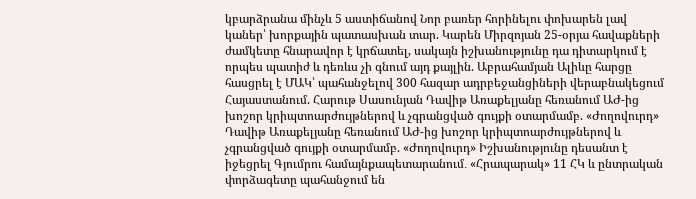կբարձրանա մինչև 5 աստիճանով Նոր բառեր հորինելու փոխարեն լավ կաներ՝ խորքային պատասխան տար. Կարեն Միրզոյան 25-օրյա հավաքների ժամկետը հնարավոր է կրճատել, սակայն իշխանությունը դա դիտարկում է որպես պատիժ և դեռևս չի գնում այդ քայլին. Աբրահամյան Ալիևը հարցը հասցրել է ՄԱԿ՝ պահանջելով 300 հազար ադրբեջանցիների վերաբնակեցում Հայաստանում. Հարութ Սասունյան Դավիթ Առաքելյանը հեռանում ԱԺ-ից խոշոր կրիպտոարժույթներով և չգրանցված գույքի օտարմամբ. «Ժողովուրդ» Դավիթ Առաքելյանը հեռանում ԱԺ-ից խոշոր կրիպտոարժույթներով և չգրանցված գույքի օտարմամբ. «Ժողովուրդ» Իշխանությունը դեսանտ է իջեցրել Գյումրու համայնքապետարանում․ «Հրապարակ» 11 ՀԿ և ընտրական փորձագետը պահանջում են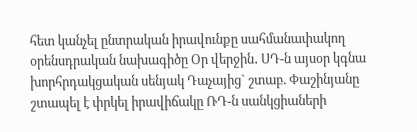հետ կանչել ընտրական իրավունքը սահմանափակող օրենսդրական նախագիծը Օր վերջին․ ՍԴ-ն այսօր կգնա խորհրդակցական սենյակ Դաչայից` շտաբ. Փաշինյանը շտապել է փրկել իրավիճակը ՌԴ-ն սանկցիաների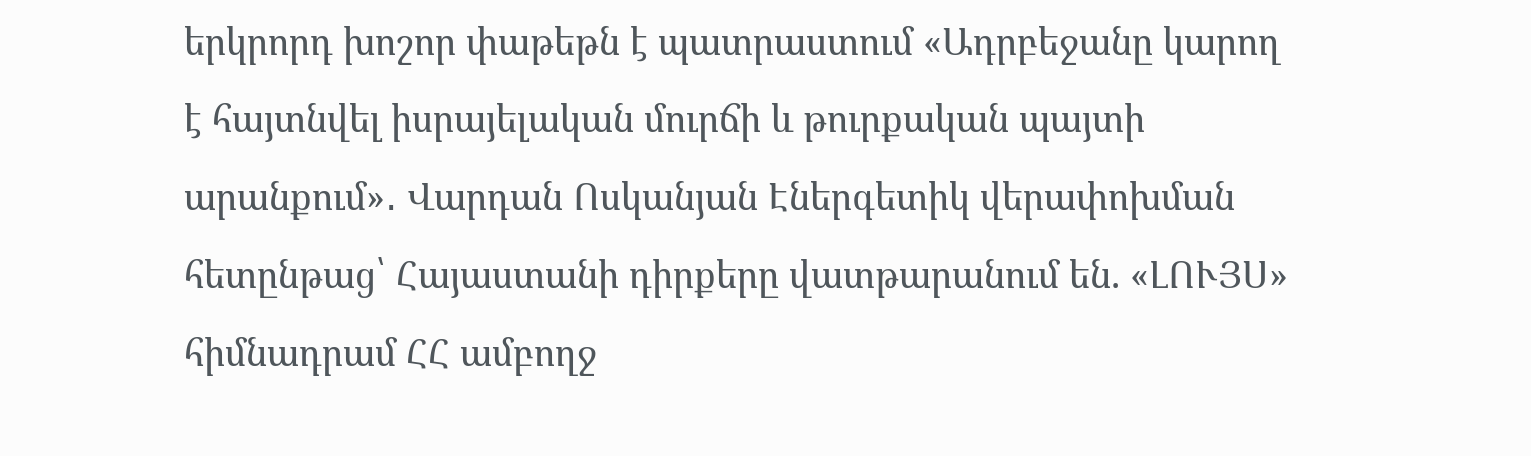երկրորդ խոշոր փաթեթն է պատրաստում «Ադրբեջանը կարող է հայտնվել իսրայելական մուրճի և թուրքական պայտի արանքում»․ Վարդան Ոսկանյան Էներգետիկ վերափոխման հետընթաց՝ Հայաստանի դիրքերը վատթարանում են. «ԼՈՒՅՍ» հիմնադրամ ՀՀ ամբողջ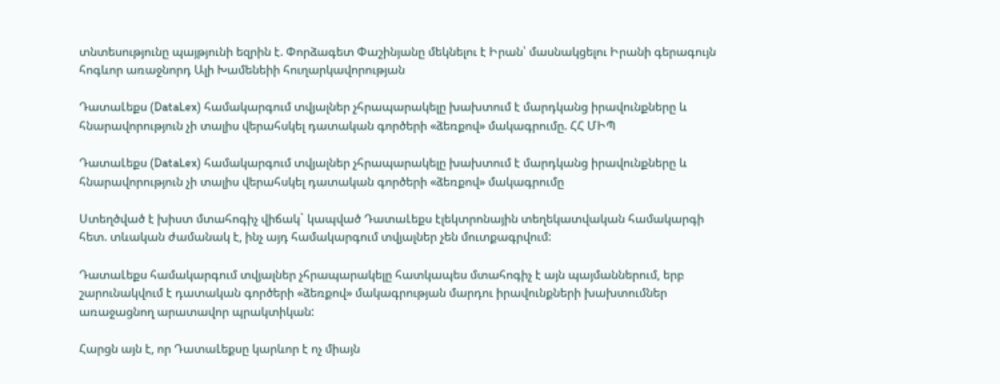տնտեսությունը պայթյունի եզրին է. Փորձագետ Փաշինյանը մեկնելու է Իրան՝ մասնակցելու Իրանի գերագույն հոգևոր առաջնորդ Ալի Խամենեիի հուղարկավորության

ԴատաԼեքս (DataLex) համակարգում տվյալներ չհրապարակելը խախտում է մարդկանց իրավունքները և հնարավորություն չի տալիս վերահսկել դատական գործերի «ձեռքով» մակագրումը. ՀՀ ՄԻՊ

ԴատաԼեքս (DataLex) համակարգում տվյալներ չհրապարակելը խախտում է մարդկանց իրավունքները և հնարավորություն չի տալիս վերահսկել դատական գործերի «ձեռքով» մակագրումը

Ստեղծված է խիստ մտահոգիչ վիճակ` կապված ԴատաԼեքս էլեկտրոնային տեղեկատվական համակարգի հետ. տևական ժամանակ է, ինչ այդ համակարգում տվյալներ չեն մուտքագրվում:

ԴատաԼեքս համակարգում տվյալներ չհրապարակելը հատկապես մտահոգիչ է այն պայմաններում, երբ շարունակվում է դատական գործերի «ձեռքով» մակագրության մարդու իրավունքների խախտումներ առաջացնող արատավոր պրակտիկան:

Հարցն այն է, որ ԴատաԼեքսը կարևոր է ոչ միայն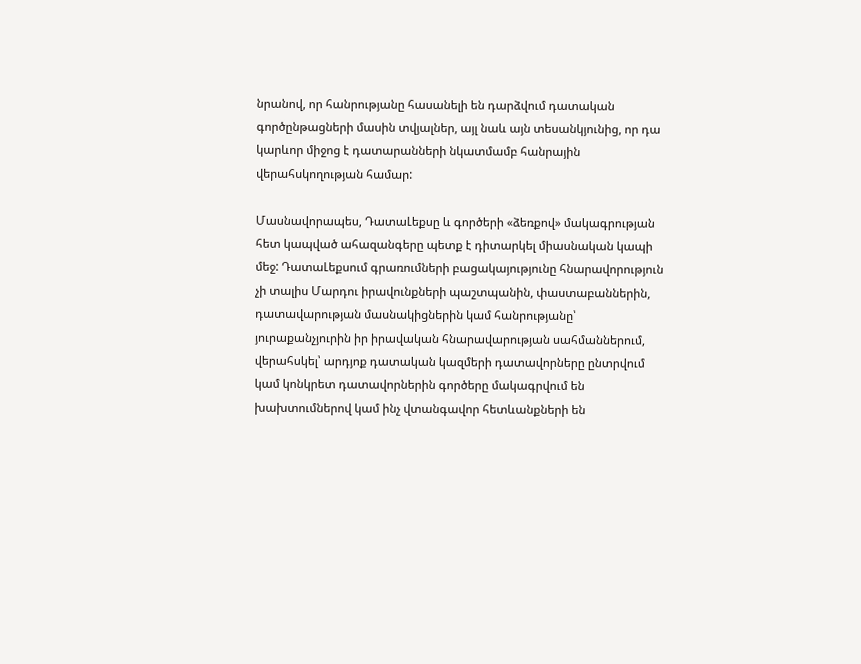նրանով, որ հանրությանը հասանելի են դարձվում դատական գործընթացների մասին տվյալներ, այլ նաև այն տեսանկյունից, որ դա կարևոր միջոց է դատարանների նկատմամբ հանրային վերահսկողության համար:

Մասնավորապես, ԴատաԼեքսը և գործերի «ձեռքով» մակագրության հետ կապված ահազանգերը պետք է դիտարկել միասնական կապի մեջ: ԴատաԼեքսում գրառումների բացակայությունը հնարավորություն չի տալիս Մարդու իրավունքների պաշտպանին, փաստաբաններին, դատավարության մասնակիցներին կամ հանրությանը՝ յուրաքանչյուրին իր իրավական հնարավարության սահմաններում, վերահսկել՝ արդյոք դատական կազմերի դատավորները ընտրվում կամ կոնկրետ դատավորներին գործերը մակագրվում են խախտումներով կամ ինչ վտանգավոր հետևանքների են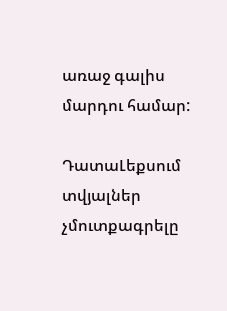առաջ գալիս մարդու համար:

ԴատաԼեքսում տվյալներ չմուտքագրելը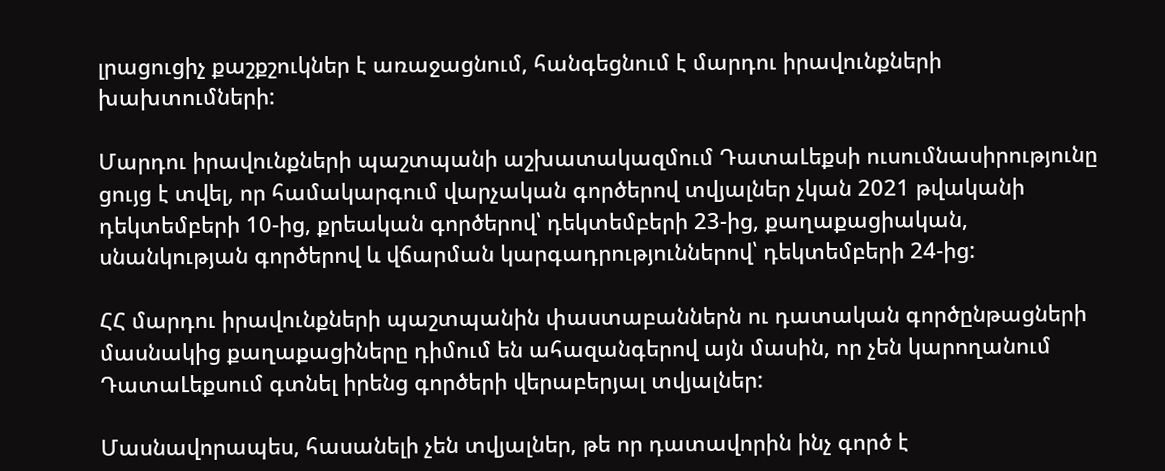լրացուցիչ քաշքշուկներ է առաջացնում, հանգեցնում է մարդու իրավունքների խախտումների:

Մարդու իրավունքների պաշտպանի աշխատակազմում ԴատաԼեքսի ուսումնասիրությունը ցույց է տվել, որ համակարգում վարչական գործերով տվյալներ չկան 2021 թվականի դեկտեմբերի 10-ից, քրեական գործերով՝ դեկտեմբերի 23-ից, քաղաքացիական, սնանկության գործերով և վճարման կարգադրություններով՝ դեկտեմբերի 24-ից:

ՀՀ մարդու իրավունքների պաշտպանին փաստաբաններն ու դատական գործընթացների մասնակից քաղաքացիները դիմում են ահազանգերով այն մասին, որ չեն կարողանում ԴատաԼեքսում գտնել իրենց գործերի վերաբերյալ տվյալներ:

Մասնավորապես, հասանելի չեն տվյալներ, թե որ դատավորին ինչ գործ է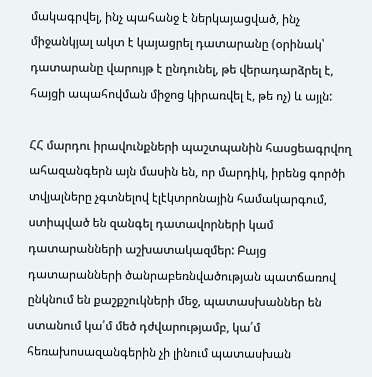մակագրվել, ինչ պահանջ է ներկայացված, ինչ միջանկյալ ակտ է կայացրել դատարանը (օրինակ՝ դատարանը վարույթ է ընդունել, թե վերադարձրել է, հայցի ապահովման միջոց կիրառվել է, թե ոչ) և այլն:

ՀՀ մարդու իրավունքների պաշտպանին հասցեագրվող ահազանգերն այն մասին են, որ մարդիկ, իրենց գործի տվյալները չգտնելով էլէկտրոնային համակարգում, ստիպված են զանգել դատավորների կամ դատարանների աշխատակազմեր: Բայց դատարանների ծանրաբեռնվածության պատճառով ընկնում են քաշքշուկների մեջ, պատասխաններ են ստանում կա՛մ մեծ դժվարությամբ, կա՛մ հեռախոսազանգերին չի լինում պատասխան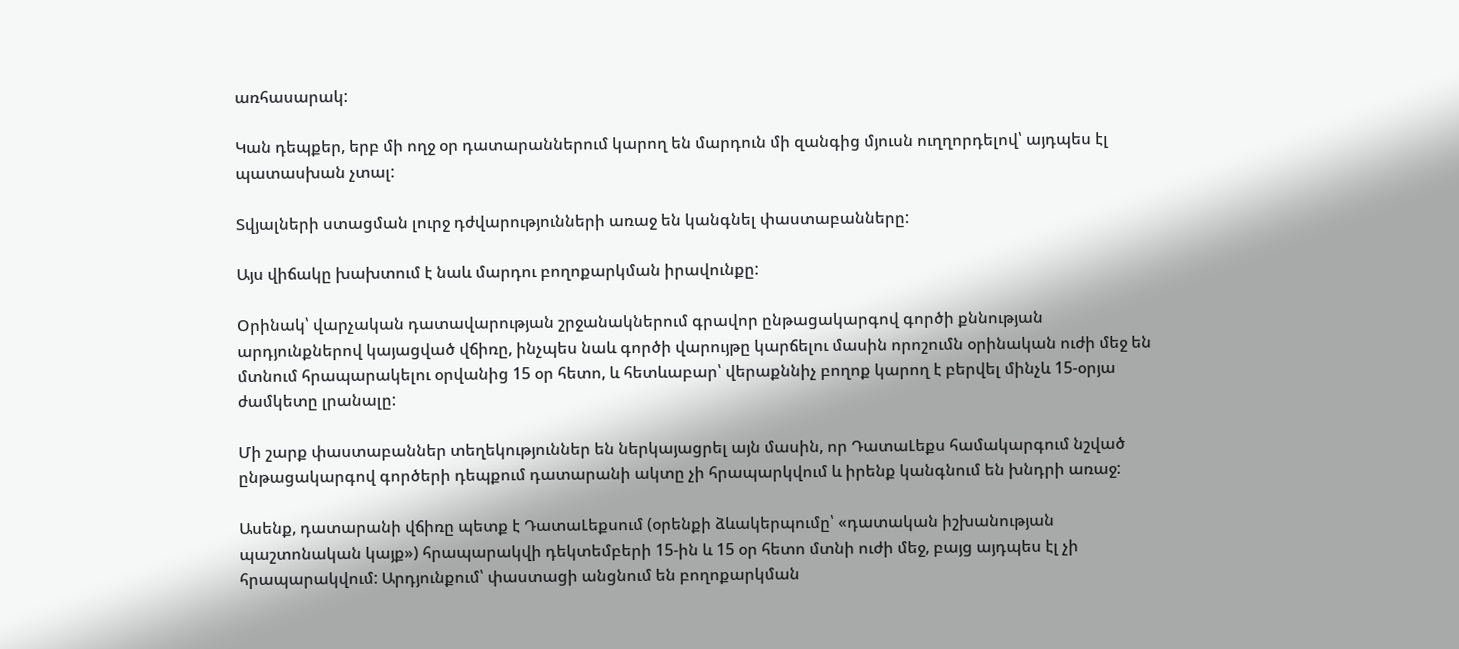առհասարակ:

Կան դեպքեր, երբ մի ողջ օր դատարաններում կարող են մարդուն մի զանգից մյուսն ուղղորդելով՝ այդպես էլ պատասխան չտալ:

Տվյալների ստացման լուրջ դժվարությունների առաջ են կանգնել փաստաբանները:

Այս վիճակը խախտում է նաև մարդու բողոքարկման իրավունքը:

Օրինակ՝ վարչական դատավարության շրջանակներում գրավոր ընթացակարգով գործի քննության արդյունքներով կայացված վճիռը, ինչպես նաև գործի վարույթը կարճելու մասին որոշումն օրինական ուժի մեջ են մտնում հրապարակելու օրվանից 15 օր հետո, և հետևաբար՝ վերաքննիչ բողոք կարող է բերվել մինչև 15-օրյա ժամկետը լրանալը:

Մի շարք փաստաբաններ տեղեկություններ են ներկայացրել այն մասին, որ ԴատաԼեքս համակարգում նշված ընթացակարգով գործերի դեպքում դատարանի ակտը չի հրապարկվում և իրենք կանգնում են խնդրի առաջ:

Ասենք, դատարանի վճիռը պետք է ԴատաԼեքսում (օրենքի ձևակերպումը՝ «դատական իշխանության պաշտոնական կայք») հրապարակվի դեկտեմբերի 15-ին և 15 օր հետո մտնի ուժի մեջ, բայց այդպես էլ չի հրապարակվում: Արդյունքում՝ փաստացի անցնում են բողոքարկման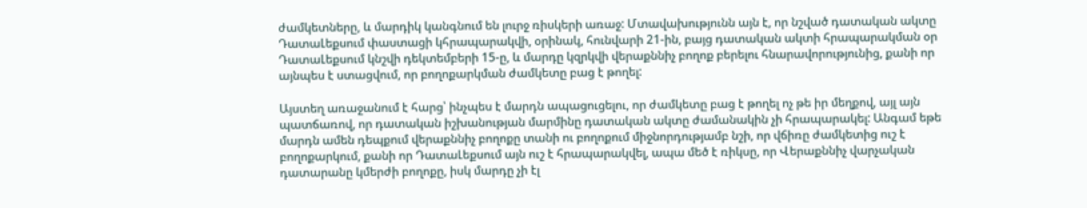ժամկետները, և մարդիկ կանգնում են լուրջ ռիսկերի առաջ: Մտավախությունն այն է, որ նշված դատական ակտը ԴատաԼեքսում փաստացի կհրապարակվի, օրինակ, հունվարի 21-ին, բայց դատական ակտի հրապարակման օր ԴատաԼեքսում կնշվի դեկտեմբերի 15-ը, և մարդը կզրկվի վերաքննիչ բողոք բերելու հնարավորությունից, քանի որ այնպես է ստացվում, որ բողոքարկման ժամկետը բաց է թողել:

Այստեղ առաջանում է հարց՝ ինչպես է մարդն ապացուցելու, որ ժամկետը բաց է թողել ոչ թե իր մեղքով, այլ այն պատճառով, որ դատական իշխանության մարմինը դատական ակտը ժամանակին չի հրապարակել: Անգամ եթե մարդն ամեն դեպքում վերաքննիչ բողոքը տանի ու բողոքում միջնորդությամբ նշի, որ վճիռը ժամկետից ուշ է բողոքարկում, քանի որ ԴատաԼեքսում այն ուշ է հրապարակվել, ապա մեծ է ռիկսը, որ Վերաքննիչ վարչական դատարանը կմերժի բողոքը, իսկ մարդը չի էլ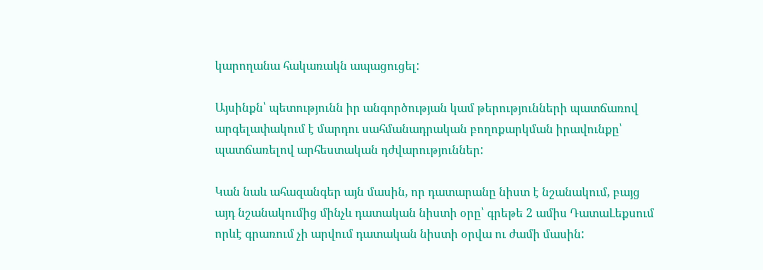կարողանա հակառակն ապացուցել:

Այսինքն՝ պետությունն իր անգործության կամ թերությունների պատճառով արգելափակում է մարդու սահմանադրական բողոքարկման իրավունքը՝ պատճառելով արհեստական դժվարություններ:

Կան նաև ահազանգեր այն մասին, որ դատարանը նիստ է նշանակում, բայց այդ նշանակումից մինչև դատական նիստի օրը՝ գրեթե 2 ամիս ԴատաԼեքսում որևէ գրառում չի արվում դատական նիստի օրվա ու ժամի մասին: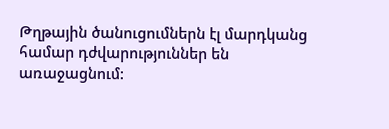Թղթային ծանուցումներն էլ մարդկանց համար դժվարություններ են առաջացնում: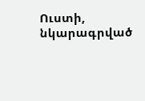Ուստի, նկարագրված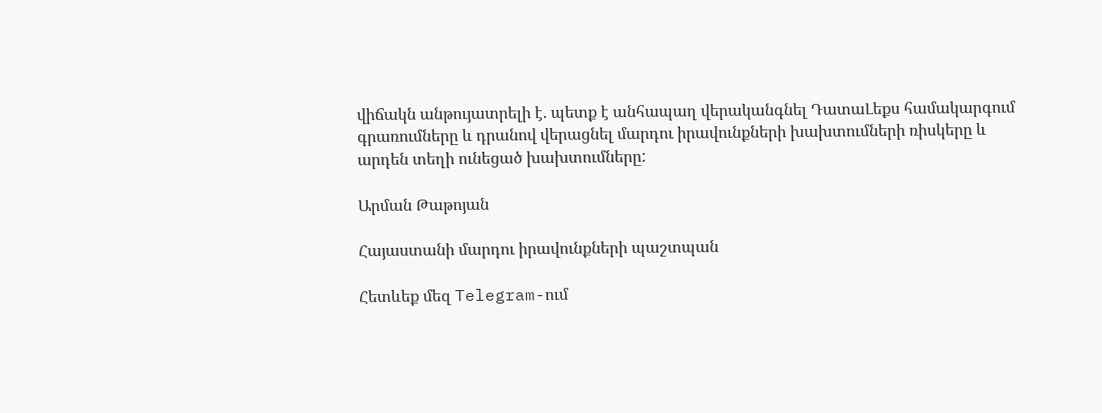վիճակն անթույատրելի է. պետք է անհապաղ վերականգնել ԴատաԼեքս համակարգում գրառումները և դրանով վերացնել մարդու իրավունքների խախտումների ռիսկերը և արդեն տեղի ունեցած խախտումները:

Արման Թաթոյան

Հայաստանի մարդու իրավունքների պաշտպան

Հետևեք մեզ Telegram-ում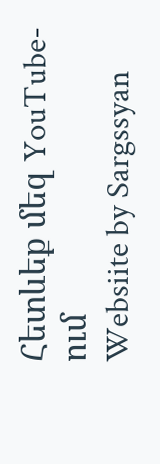Հետևեք մեզ YouTube-ում
Websiite by Sargssyan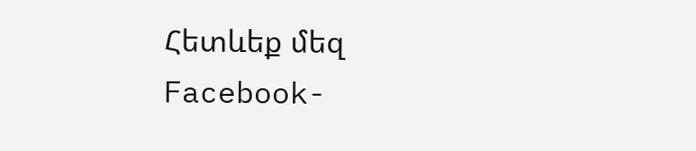Հետևեք մեզ Facebook-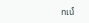ում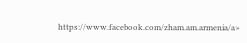https://www.facebook.com/zham.am.armenia/a>